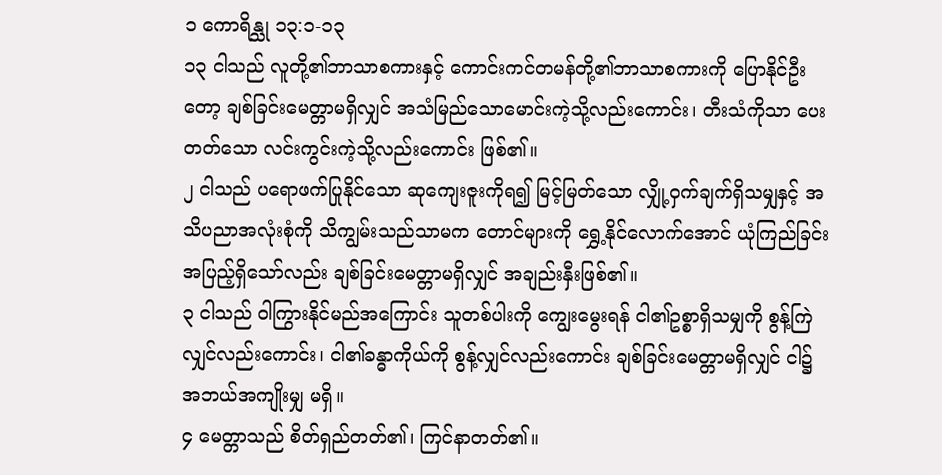၁ ကောရိန္သု ၁၃:၁-၁၃
၁၃ ငါသည် လူတို့၏ဘာသာစကားနှင့် ကောင်းကင်တမန်တို့၏ဘာသာစကားကို ပြောနိုင်ဦးတော့ ချစ်ခြင်းမေတ္တာမရှိလျှင် အသံမြည်သောမောင်းကဲ့သို့လည်းကောင်း၊ တီးသံကိုသာ ပေးတတ်သော လင်းကွင်းကဲ့သို့လည်းကောင်း ဖြစ်၏။
၂ ငါသည် ပရောဖက်ပြုနိုင်သော ဆုကျေးဇူးကိုရ၍ မြင့်မြတ်သော လျှို့ဝှက်ချက်ရှိသမျှနှင့် အသိပညာအလုံးစုံကို သိကျွမ်းသည်သာမက တောင်များကို ရွှေ့နိုင်လောက်အောင် ယုံကြည်ခြင်းအပြည့်ရှိသော်လည်း ချစ်ခြင်းမေတ္တာမရှိလျှင် အချည်းနှီးဖြစ်၏။
၃ ငါသည် ဝါကြွားနိုင်မည်အကြောင်း သူတစ်ပါးကို ကျွေးမွေးရန် ငါ၏ဥစ္စာရှိသမျှကို စွန့်ကြဲလျှင်လည်းကောင်း၊ ငါ၏ခန္ဓာကိုယ်ကို စွန့်လျှင်လည်းကောင်း ချစ်ခြင်းမေတ္တာမရှိလျှင် ငါ၌ အဘယ်အကျိုးမျှ မရှိ။
၄ မေတ္တာသည် စိတ်ရှည်တတ်၏၊ ကြင်နာတတ်၏။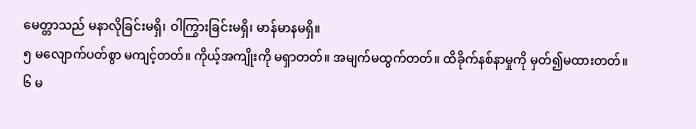မေတ္တာသည် မနာလိုခြင်းမရှိ၊ ဝါကြွားခြင်းမရှိ၊ မာန်မာနမရှိ။
၅ မလျောက်ပတ်စွာ မကျင့်တတ်။ ကိုယ့်အကျိုးကို မရှာတတ်။ အမျက်မထွက်တတ်။ ထိခိုက်နစ်နာမှုကို မှတ်၍မထားတတ်။
၆ မ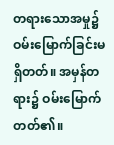တရားသောအမှု၌ ဝမ်းမြောက်ခြင်းမရှိတတ်။ အမှန်တရား၌ ဝမ်းမြောက်တတ်၏။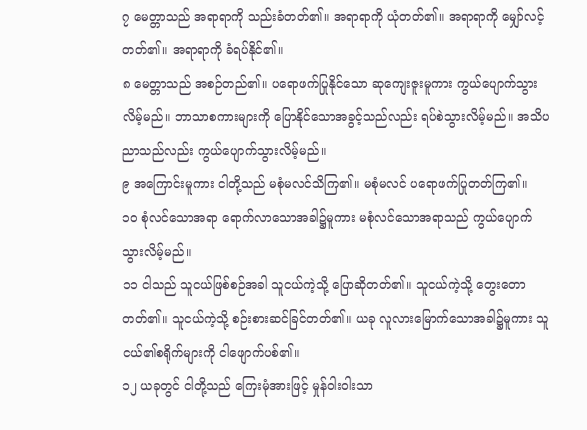၇ မေတ္တာသည် အရာရာကို သည်းခံတတ်၏။ အရာရာကို ယုံတတ်၏။ အရာရာကို မျှော်လင့်တတ်၏။ အရာရာကို ခံရပ်နိုင်၏။
၈ မေတ္တာသည် အစဉ်တည်၏။ ပရောဖက်ပြုနိုင်သော ဆုကျေးဇူးမူကား ကွယ်ပျောက်သွားလိမ့်မည်။ ဘာသာစကားများကို ပြောနိုင်သောအခွင့်သည်လည်း ရပ်စဲသွားလိမ့်မည်။ အသိပညာသည်လည်း ကွယ်ပျောက်သွားလိမ့်မည်။
၉ အကြောင်းမူကား ငါတို့သည် မစုံမလင်သိကြ၏။ မစုံမလင် ပရောဖက်ပြုတတ်ကြ၏။
၁၀ စုံလင်သောအရာ ရောက်လာသောအခါ၌မူကား မစုံလင်သောအရာသည် ကွယ်ပျောက်သွားလိမ့်မည်။
၁၁ ငါသည် သူငယ်ဖြစ်စဉ်အခါ သူငယ်ကဲ့သို့ ပြောဆိုတတ်၏။ သူငယ်ကဲ့သို့ တွေးတောတတ်၏။ သူငယ်ကဲ့သို့ စဉ်းစားဆင်ခြင်တတ်၏။ ယခု လူလားမြောက်သောအခါ၌မူကား သူငယ်၏စရိုက်များကို ငါဖျောက်ပစ်၏။
၁၂ ယခုတွင် ငါတို့သည် ကြေးမုံအားဖြင့် မှုန်ဝါးဝါးသာ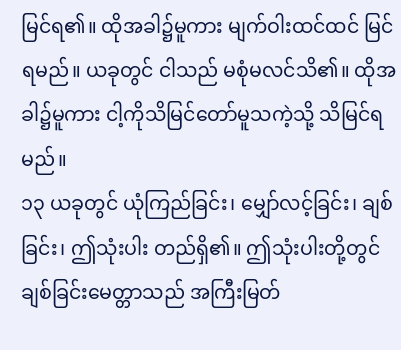မြင်ရ၏။ ထိုအခါ၌မူကား မျက်ဝါးထင်ထင် မြင်ရမည်။ ယခုတွင် ငါသည် မစုံမလင်သိ၏။ ထိုအခါ၌မူကား ငါ့ကိုသိမြင်တော်မူသကဲ့သို့ သိမြင်ရမည်။
၁၃ ယခုတွင် ယုံကြည်ခြင်း၊ မျှော်လင့်ခြင်း၊ ချစ်ခြင်း၊ ဤသုံးပါး တည်ရှိ၏။ ဤသုံးပါးတို့တွင် ချစ်ခြင်းမေတ္တာသည် အကြီးမြတ်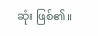ဆုံး ဖြစ်၏။